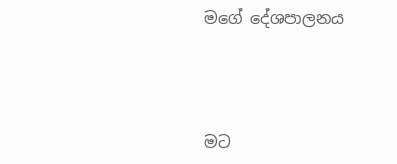මගේ දේශපාලනය



මට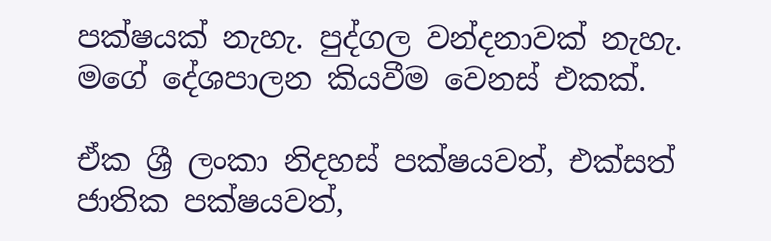පක්ෂයක් නැහැ. පුද්ගල වන්දනාවක් නැහැ. මගේ දේශපාලන කියවීම වෙනස් එකක්.

ඒක ශ්‍රී ලංකා නිදහස් පක්ෂයවත්, එක්සත් ජාතික පක්ෂයවත්,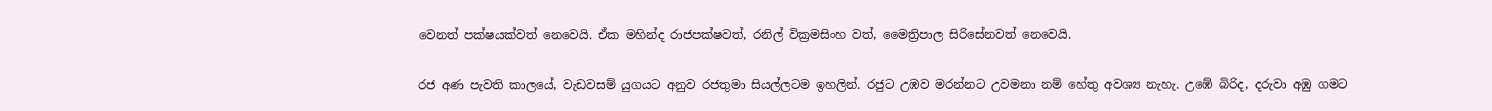වෙනත් පක්ෂයක්වත් නෙවෙයි. ඒක මහින්ද රාජපක්ෂවත්, රනිල් වික්‍රමසිංහ වත්, මෛත්‍රිපාල සිරිසේනවත් නෙවෙයි.

රජ අණ පැවති කාලයේ, වැඩවසම් යුගයට අනුව රජතුමා සියල්ලටම ඉහලින්. රජුට උඹව මරන්නට උවමනා නම් හේතු අවශ්‍ය නැහැ. උඹේ බිරිද, දරුවා අඹු ගමට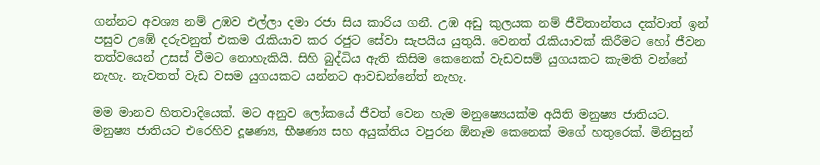ගන්නට අවශ්‍ය නම් උඹව එල්ලා දමා රජා සිය කාරිය ගනී. උඹ අඩු කුලයක නම් ජීවිතාන්තය දක්වාත් ඉන් පසුව උඹේ දරුවනුත් එකම රැකියාව කර රජුට සේවා සැපයිය යුතුයි. වෙනත් රැකියාවක් කිරීමට හෝ ජීවන තත්වයෙන් උසස් වීමට නොහැකියි. සිහි බුද්ධිය ඇති කිසිම කෙනෙක් වැඩවසම් යුගයකට කැමති වන්නේ නැහැ. නැවතත් වැඩ වසම යුගයකට යන්නට ආවඩන්නේත් නැහැ.

මම මානව හිතවාදියෙක්. මට අනුව ලෝකයේ ජීවත් වෙන හැම මනුෂ්‍යෙයක්ම අයිති මනුෂ්‍ය ජාතියට. මනුෂ්‍ය ජාතියට එරෙහිව දූෂණ්‍ය, භීෂණ්‍ය සහ අයුක්තිය වපුරන ඕනෑම කෙනෙක් මගේ හතුරෙක්. මිනිසුන්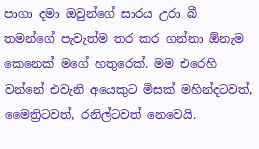පාගා දමා ඔවුන්ගේ සාරය උරා බී තමන්ගේ පැවැත්ම තර කර ගන්නා ඕනැම කෙනෙක් මගේ හතුරෙක්. මම එරෙහි වන්නේ එවැනි අයෙකුට මිසක් මහින්දටවත්, මෛත්‍රිටවත්, රනිල්ටවත් නෙවෙයි.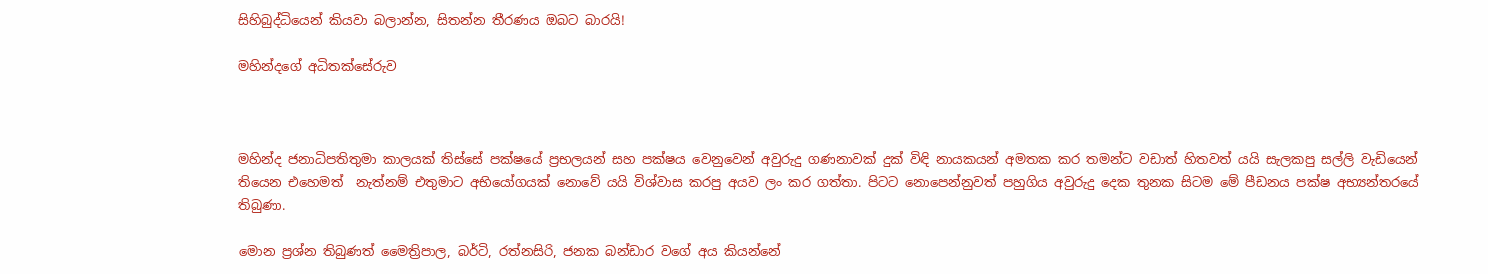සිහිබුද්ධියෙන් කියවා බලාන්න, සිතන්න තීරණය ඔබට බාරයි!

මහින්දගේ අධිතක්සේරුව



මහින්ද ජනාධිපතිතුමා කාලයක් තිස්සේ පක්ෂයේ ප්‍රභලයන් සහ පක්ෂය වෙනුවෙන් අවුරුදු ගණනාවක් දුක් විඳි නායකයන් අමතක කර තමන්ට වඩාත් හිතවත් යයි සැලකපු සල්ලි වැඩියෙන් තියෙන එහෙමත්  නැත්නම් එතුමාට අභියෝගයක් නොවේ යයි විශ්වාස කරපු අයව ලං කර ගත්තා. පිටට නොපෙන්නුවත් පහුගිය අවුරුදු දෙක තුනක සිටම මේ පීඩනය පක්ෂ අභ්‍යන්තරයේ තිබුණා.

මොන ප්‍රශ්න තිබුණත් මෛත්‍රිපාල, බර්ටි, රත්නසිරි, ජනක බන්ඩාර වගේ අය කියන්නේ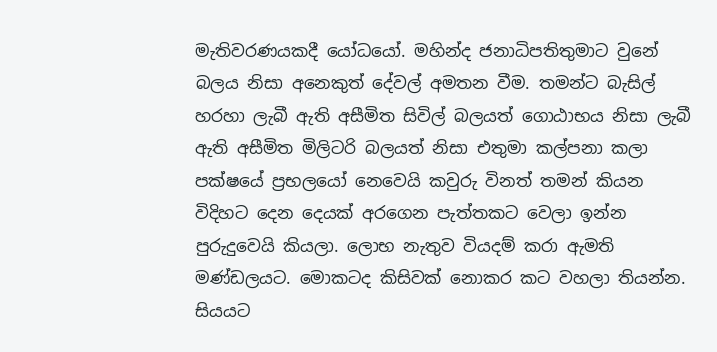මැතිවරණයකදී යෝධයෝ. මහින්ද ජනාධිපතිතුමාට වුනේ බලය නිසා අනෙකුත් දේවල් අමතන වීම. තමන්ට බැසිල් හරහා ලැබී ඇති අසීමිත සිවිල් බලයත් ගොඨාභය නිසා ලැබී ඇති අසීමිත මිලිටරි බලයත් නිසා එතුමා කල්පනා කලා පක්ෂයේ ප්‍රභලයෝ නෙවෙයි කවුරු විනත් තමන් කියන විදිහට දෙන දෙයක් අරගෙන පැත්තකට වෙලා ඉන්න පුරුදුවෙයි කියලා. ලොභ නැතුව වියදම් කරා ඇමති මණ්ඩලයට. මොකටද කිසිවක් නොකර කට වහලා තියන්න. සියයට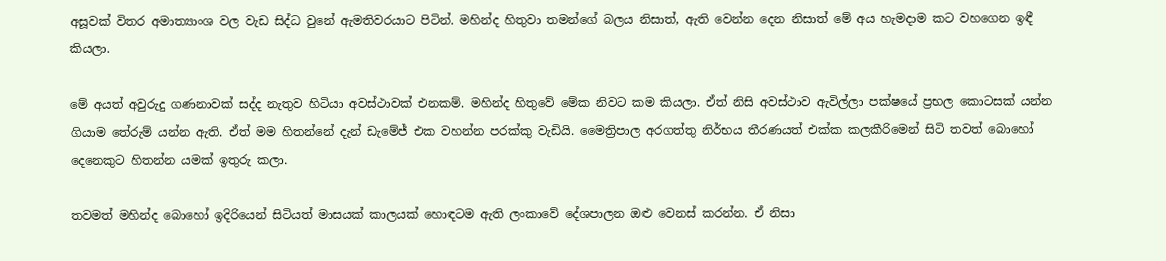අසූවක් විතර අමාත්‍යාංශ වල වැඩ සිද්ධ වුනේ ඇමතිවරයාට පිටින්. මහින්ද හිතුවා තමන්ගේ බලය නිසාත්, ඇති වෙන්න දෙන නිසාත් මේ අය හැමදාම කට වහගෙන ඉඳී කියලා.

මේ අයත් අවුරුදු ගණනාවක් සද්ද නැතුව හිටියා අවස්ථාවක් එනකම්. මහින්ද හිතුවේ මේක නිවට කම කියලා. ඒත් නිසි අවස්ථාව ඇවිල්ලා පක්ෂයේ ප්‍රභල කොටසක් යන්න ගියාම තේරුම් යන්න ඇති. ඒත් මම හිතන්නේ දැන් ඩැමේජ් එක වහන්න පරක්කු වැඩියි. මෛත්‍රිපාල අරගත්තු නිර්භය තීරණයත් එක්ක කලකීරිමෙන් සිටි තවත් බොහෝ දෙනෙකුට හිතන්න යමක් ඉතුරු කලා.

තවමත් මහින්ද බොහෝ ඉදිරියෙන් සිටියත් මාසයක් කාලයක් හොඳටම ඇති ලංකාවේ දේශපාලන ඔළු වෙනස් කරන්න. ඒ නිසා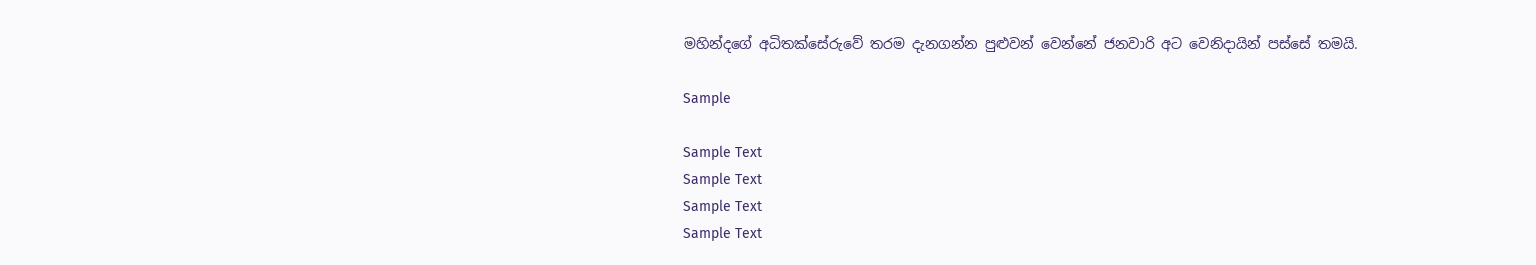මහින්දගේ අධිතක්සේරුවේ තරම දැනගන්න පුළුවන් වෙන්නේ ජනවාරි අට වෙනිදායින් පස්සේ තමයි.

Sample

Sample Text
Sample Text
Sample Text
Sample Text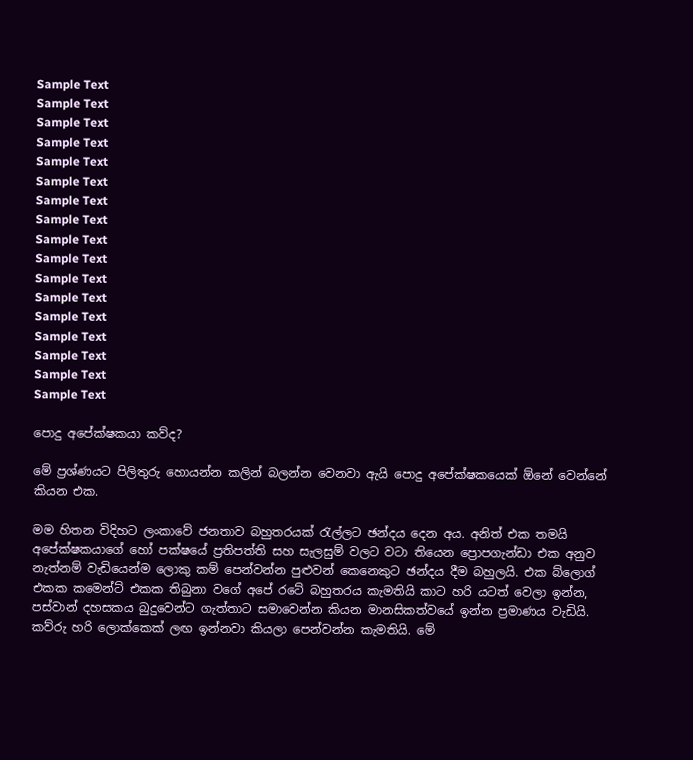Sample Text
Sample Text
Sample Text
Sample Text
Sample Text
Sample Text
Sample Text
Sample Text
Sample Text
Sample Text
Sample Text
Sample Text
Sample Text
Sample Text
Sample Text
Sample Text
Sample Text

පොදු අපේක්ෂකයා කව්ද?

මේ ප්‍රශ්ණයට පිලිතුරු හොයන්න කලින් බලන්න වෙනවා ඇයි පොදු අපේක්ෂකයෙක් ඕනේ වෙන්නේ කියන එක.

මම හිතන විදිහට ලංකාවේ ජනතාව බහුතරයක් රැල්ලට ඡන්දය දෙන අය. අනිත් එක තමයි අපේක්ෂකයාගේ හෝ පක්ෂයේ ප්‍රතිපත්ති සහ සැලසුම් වලට වටා තියෙන ප්‍රොපගැන්ඩා එක අනුව නැත්නම් වැඩියෙන්ම ලොකු කම් පෙන්වන්න පුළුවන් කෙනෙකුට ඡන්දය දීම බහුලයි. එක බ්ලොග් එකක කමෙන්ට් එකක තිබුනා වගේ අපේ රටේ බහුතරය කැමතියි කාට හරි යටත් වෙලා ඉන්න, පස්වාන් දහසකය බුදුවෙන්ට ගැත්තාට සමාවෙන්න කියන මානසිකත්වයේ ඉන්න ප්‍රමාණය වැඩියි. කව්රු හරි ලොක්කෙක් ලඟ ඉන්නවා කියලා පෙන්වන්න කැමතියි. මේ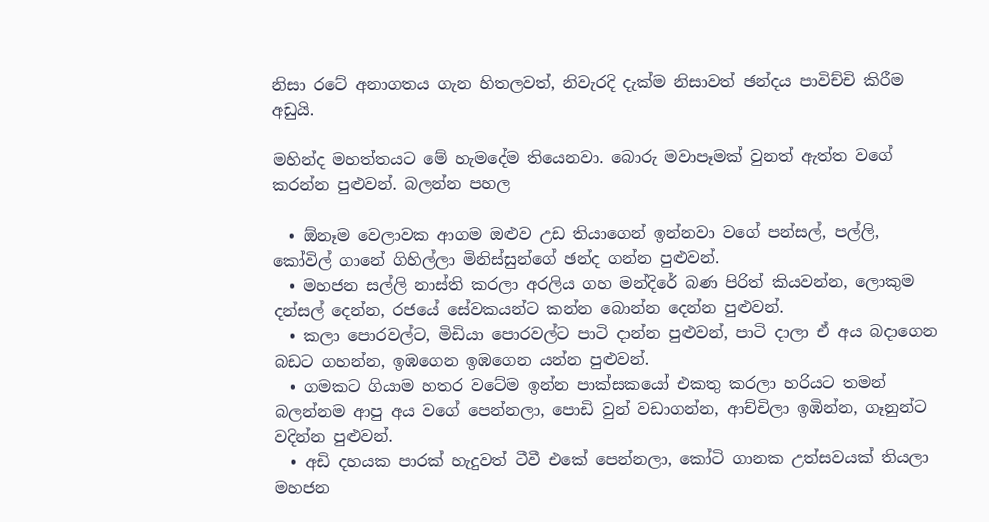නිසා රටේ අනාගතය ගැන හිතලවත්, නිවැරදි දැක්ම නිසාවත් ඡන්දය පාවිච්චි කිරීම අඩුයි.

මහින්ද මහත්තයට මේ හැමදේම තියෙනවා. බොරු මවාපෑමක් වුනත් ඇත්ත වගේ කරන්න පුළුවන්. බලන්න පහල

  • ඕනෑම වෙලාවක ආගම ඔළුව උඩ තියාගෙන් ඉන්නවා වගේ පන්සල්, පල්ලි, කෝවිල් ගානේ ගිහිල්ලා මිනිස්සුන්ගේ ඡන්ද ගන්න පුළුවන්.
  • මහජන සල්ලි නාස්ති කරලා අරලිය ගහ මන්දිරේ බණ පිරිත් කියවන්න, ලොකුම දන්සල් දෙන්න, රජයේ සේවකයන්ට කන්න බොන්න දෙන්න පුළුවන්.
  • කලා පොරවල්ට, මිඩියා පොරවල්ට පාටි දාන්න පුළුවන්, පාටි දාලා ඒ අය බදාගෙන බඩට ගහන්න, ඉඹගෙන ඉඹගෙන යන්න පුළුවන්.
  • ගමකට ගියාම හතර වටේම ඉන්න පාක්සකයෝ එකතු කරලා හරියට තමන් බලන්නම ආපු අය වගේ පෙන්නලා, පොඩි වුන් වඩාගන්න, ආච්චිලා ඉඹින්න, ගෑනුන්ට වදින්න පුළුවන්.
  • අඩි දහයක පාරක් හැදුවත් ටීවී එකේ පෙන්නලා, කෝටි ගානක උත්සවයක් තියලා මහජන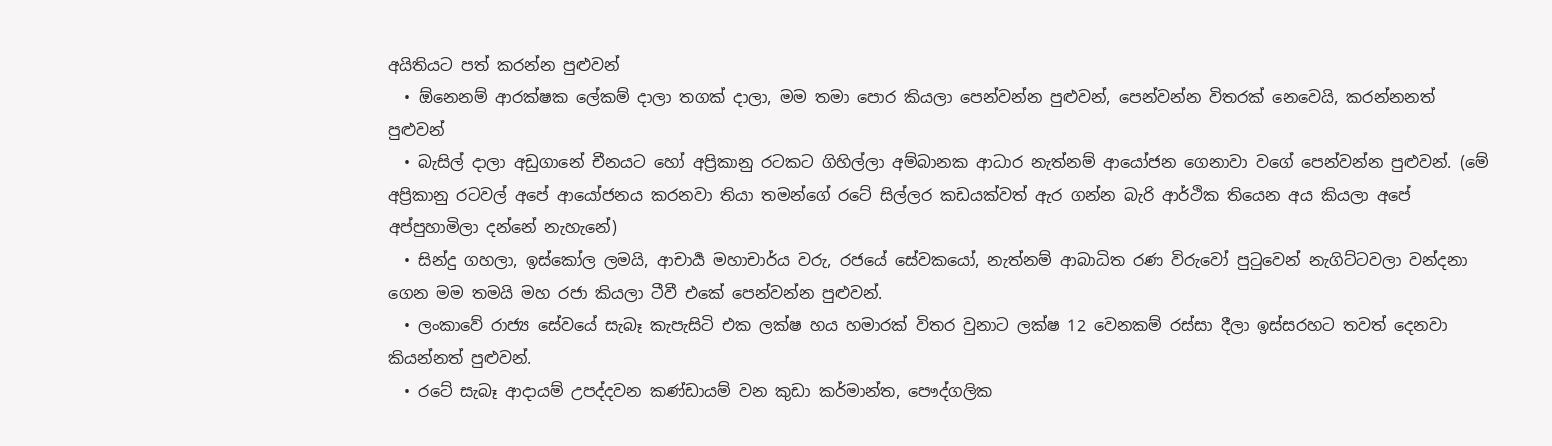අයිතියට පත් කරන්න පුළුවන්
  • ඕනෙනම් ආරක්ෂක ලේකම් දාලා තගක් දාලා, මම තමා පොර කියලා පෙන්වන්න පුළුවන්, පෙන්වන්න විතරක් නෙවෙයි, කරන්නනත් පුළුවන්
  • බැසිල් දාලා අඩුගානේ චීනයට හෝ අප්‍රිකානු රටකට ගිහිල්ලා අම්බානක ආධාර නැත්නම් ආයෝජන ගෙනාවා වගේ පෙන්වන්න පුළුවන්. (මේ අප්‍රිකානු රටවල් අපේ ආයෝජනය කරනවා තියා තමන්ගේ රටේ සිල්ලර කඩයක්වත් ඇර ගන්න බැරි ආර්ථික තියෙන අය කියලා අපේ අප්පුහාමිලා දන්නේ නැහැනේ)
  • සින්දු ගහලා, ඉස්කෝල ලමයි, ආචාර්‍ය මහාචාර්ය වරු, රජයේ සේවකයෝ, නැත්නම් ආබාධිත රණ විරුවෝ පුටුවෙන් නැගිට්ටවලා වන්දනා ගෙන මම තමයි මහ රජා කියලා ටීවී එකේ පෙන්වන්න පුළුවන්.
  • ලංකාවේ රාජ්‍ය සේවයේ සැබෑ කැපැසිටි එක ලක්ෂ හය හමාරක් විතර වුනාට ලක්ෂ 12 වෙනකම් රස්සා දීලා ඉස්සරහට තවත් දෙනවා කියන්නත් පුළුවන්.
  • රටේ සැබෑ ආදායම් උපද්දවන කණ්ඩායම් වන කුඩා කර්මාන්ත, පෞද්ගලික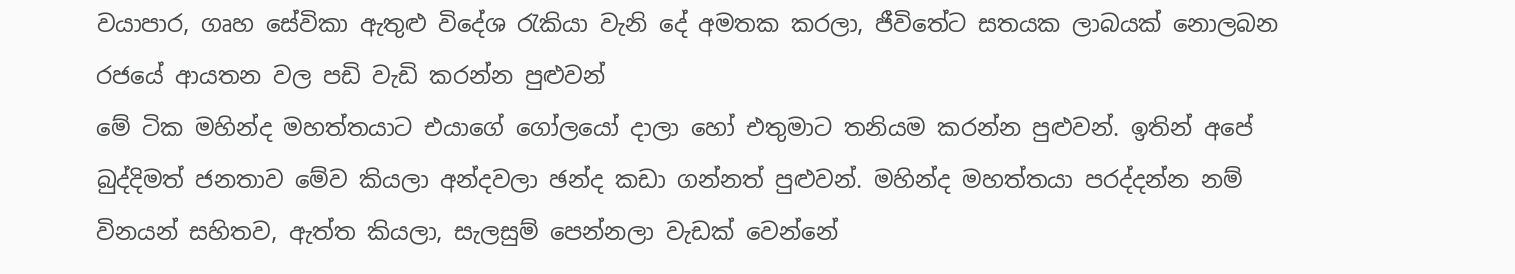වයාපාර, ගෘහ සේවිකා ඇතුළු විදේශ රැකියා වැනි දේ අමතක කරලා, ජීවිතේට සතයක ලාබයක් නොලබන රජයේ ආයතන වල පඩි වැඩි කරන්න පුළුවන්
මේ ටික මහින්ද මහත්තයාට එයාගේ ගෝලයෝ දාලා හෝ එතුමාට තනියම කරන්න පුළුවන්. ඉතින් අපේ බුද්දිමත් ජනතාව මේව කියලා අන්දවලා ඡන්ද කඩා ගන්නත් පුළුවන්. මහින්ද මහත්තයා පරද්දන්න නම් විනයන් සහිතව, ඇත්ත කියලා, සැලසුම් පෙන්නලා වැඩක් වෙන්නේ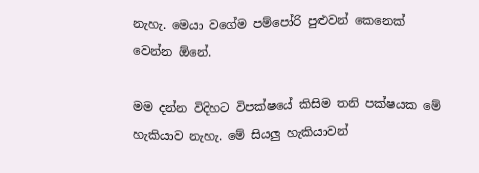නැහැ. මෙයා වගේම පම්පෝරි පුළුවන් කෙනෙක් වෙන්න ඕනේ.

මම දන්න විදිහට විපක්ෂයේ කිසිම තනි පක්ෂයක මේ හැකියාව නැහැ. මේ සියලු හැකියාවන්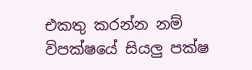එකතු කරන්න නම් විපක්ෂයේ සියලු පක්ෂ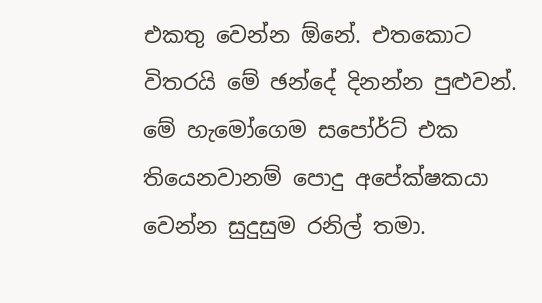එකතු වෙන්න ඕනේ. එතකොට විතරයි මේ ඡන්දේ දිනන්න පුළුවන්. මේ හැමෝගෙම සපෝර්ට් එක තියෙනවානම් පොදු අපේක්ෂකයා වෙන්න සුදුසුම රනිල් තමා.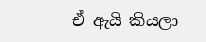ඒ ඇයි කියලා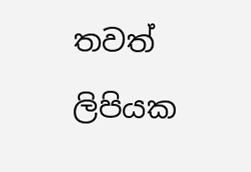තවත් ලිපියක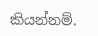කියන්නම්.